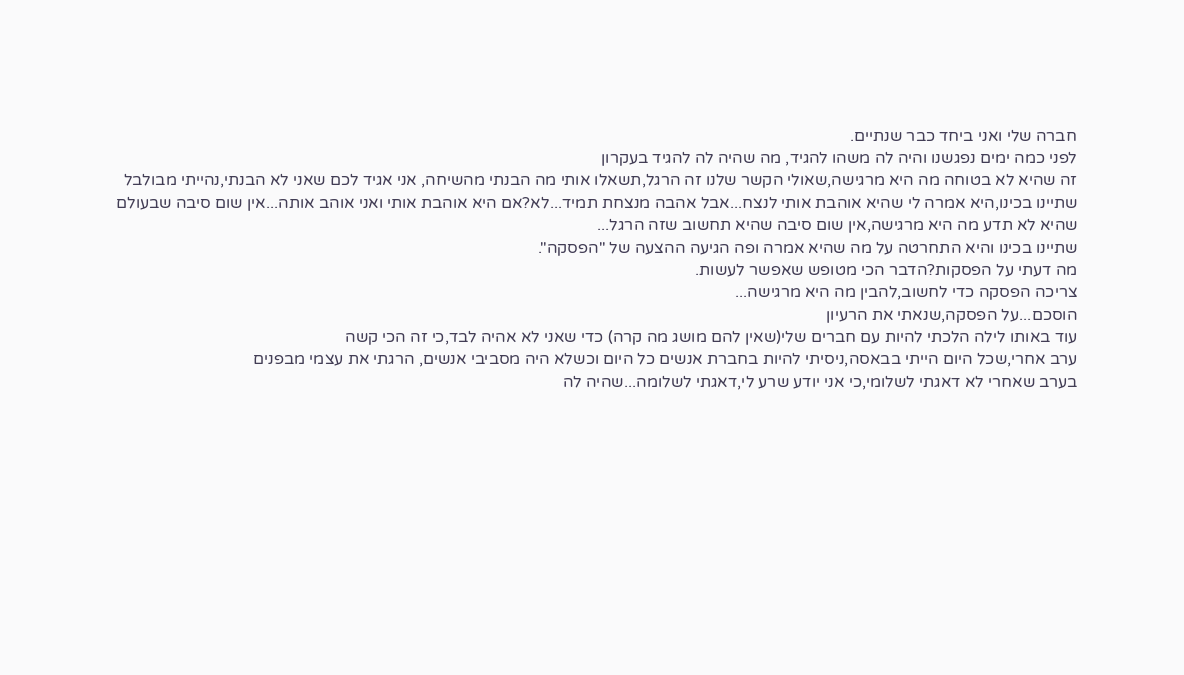חברה שלי ואני ביחד כבר שנתיים.
לפני כמה ימים נפגשנו והיה לה משהו להגיד, מה שהיה לה להגיד בעקרון
זה שהיא לא בטוחה מה היא מרגישה,שאולי הקשר שלנו זה הרגל,תשאלו אותי מה הבנתי מהשיחה, אני אגיד לכם שאני לא הבנתי,נהייתי מבולבל
שתיינו בכינו,היא אמרה לי שהיא אוהבת אותי לנצח...אבל אהבה מנצחת תמיד...לא?אם היא אוהבת אותי ואני אוהב אותה...אין שום סיבה שבעולם שהיא לא תדע מה היא מרגישה,אין שום סיבה שהיא תחשוב שזה הרגל...
שתיינו בכינו והיא התחרטה על מה שהיא אמרה ופה הגיעה ההצעה של "הפסקה".
מה דעתי על הפסקות?הדבר הכי מטופש שאפשר לעשות.
צריכה הפסקה כדי לחשוב,להבין מה היא מרגישה...
הוסכם...על הפסקה,שנאתי את הרעיון
עוד באותו לילה הלכתי להיות עם חברים שלי(שאין להם מושג מה קרה) כדי שאני לא אהיה לבד,כי זה הכי קשה
ערב אחרי,שכל היום הייתי בבאסה,ניסיתי להיות בחברת אנשים כל היום וכשלא היה מסביבי אנשים, הרגתי את עצמי מבפנים
בערב שאחרי לא דאגתי לשלומי,כי אני יודע שרע לי,דאגתי לשלומה...שהיה לה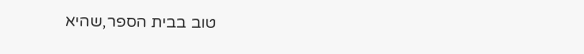טוב בבית הספר,שהיא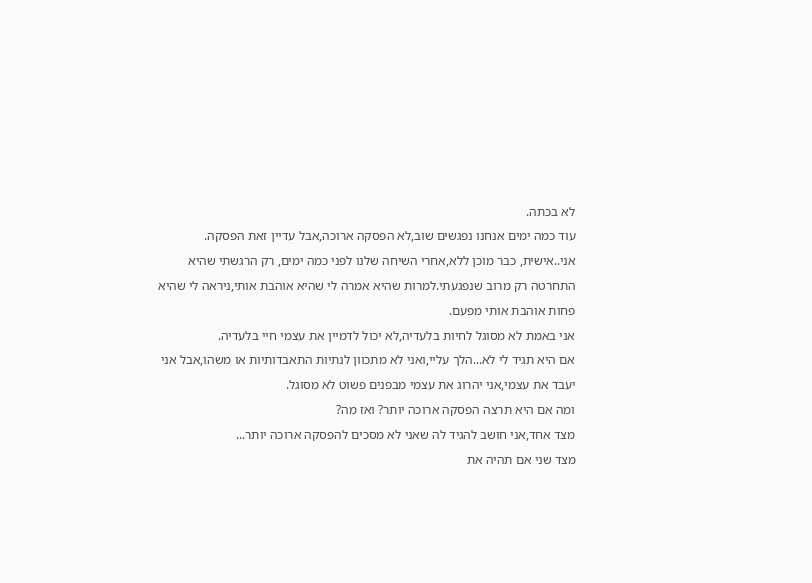לא בכתה.
עוד כמה ימים אנחנו נפגשים שוב,לא הפסקה ארוכה,אבל עדיין זאת הפסקה.
אני..אישית, כבר מוכן ללא,אחרי השיחה שלנו לפני כמה ימים, רק הרגשתי שהיא התחרטה רק מרוב שנפגעתי.למרות שהיא אמרה לי שהיא אוהבת אותי,ניראה לי שהיא פחות אוהבת אותי מפעם.
אני באמת לא מסוגל לחיות בלעדיה,לא יכול לדמיין את עצמי חיי בלעדיה.
אם היא תגיד לי לא...הלך עליי,ואני לא מתכוון לנתיות התאבדותיות או משהו,אבל אני יעבד את עצמי,אני יהרוג את עצמי מבפנים פשוט לא מסוגל.
ומה אם היא תרצה הפסקה ארוכה יותר? ואז מה?
מצד אחד,אני חושב להגיד לה שאני לא מסכים להפסקה ארוכה יותר...
מצד שני אם תהיה את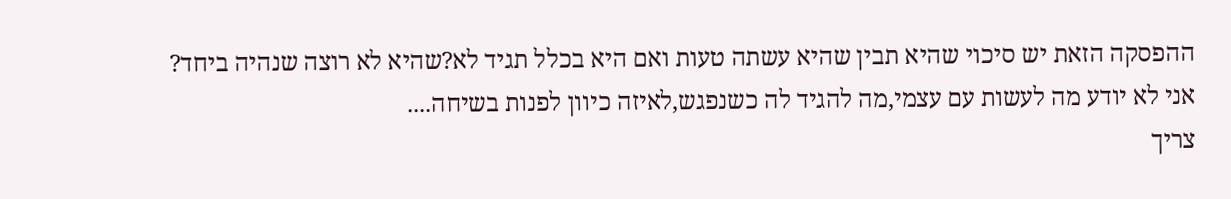ההפסקה הזאת יש סיכוי שהיא תבין שהיא עשתה טעות ואם היא בכלל תגיד לא?שהיא לא רוצה שנהיה ביחד?
אני לא יודע מה לעשות עם עצמי,מה להגיד לה כשנפגש,לאיזה כיוון לפנות בשיחה....
צריך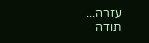עזרה...
תודה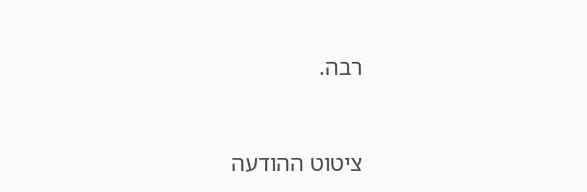רבה.



ציטוט ההודעה